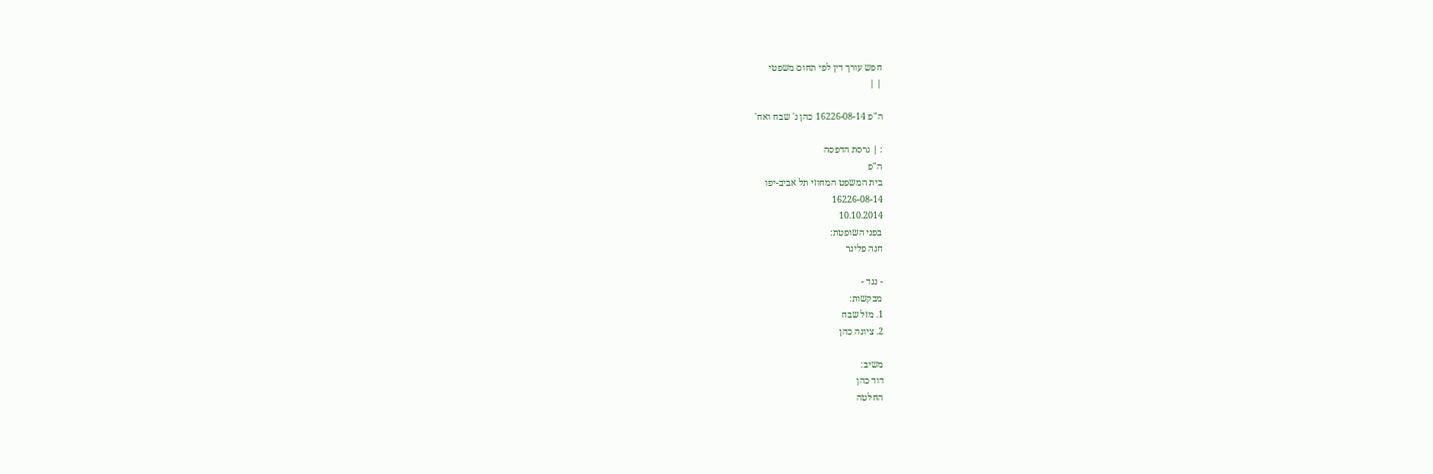חפש עורך דין לפי תחום משפטי
| |

ה"פ 16226-08-14 כהן נ' שבח ואח'

: | גרסת הדפסה
ה"פ
בית המשפט המחוזי תל אביב-יפו
16226-08-14
10.10.2014
בפני השופטת:
חנה פלינר

- נגד -
מבקשות:
1. מזל שבח
2. ציונה כהן

משיב:
דוד כהן
החלטה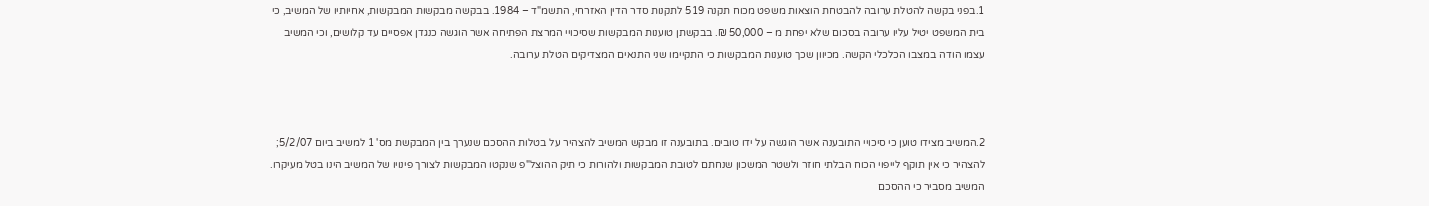1.בפני בקשה להטלת ערובה להבטחת הוצאות משפט מכוח תקנה 519 לתקנות סדר הדין האזרחי, התשמ"ד – 1984. בבקשה מבקשות המבקשות, אחיותיו של המשיב, כי בית המשפט יטיל עליו ערובה בסכום שלא יפחת מ – 50,000 ₪. בבקשתן טוענות המבקשות שסיכויי המרצת הפתיחה אשר הוגשה כנגדן אפסיים עד קלושים, וכי המשיב עצמו הודה במצבו הכלכלי הקשה. מכיוון שכך טוענות המבקשות כי התקיימו שני התנאים המצדיקים הטלת ערובה.



2.המשיב מצידו טוען כי סיכויי התובענה אשר הוגשה על ידו טובים. בתובענה זו מבקש המשיב להצהיר על בטלות ההסכם שנערך בין המבקשת מס' 1 למשיב ביום 5/2/07; להצהיר כי אין תוקף לייפוי הכוח הבלתי חוזר ולשטר המשכון שנחתם לטובת המבקשות ולהורות כי תיק ההוצל"פ שנקטו המבקשות לצורך פינויו של המשיב הינו בטל מעיקרו. המשיב מסביר כי ההסכם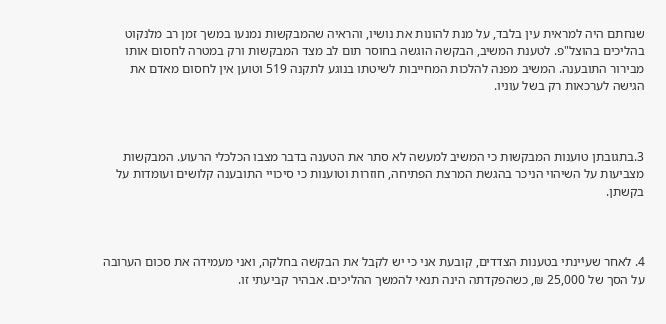שנחתם היה למראית עין בלבד, על מנת להונות את נושיו, והראיה שהמבקשות נמנעו במשך זמן רב מלנקוט בהליכים בהוצל"פ. לטענת המשיב, הבקשה הוגשה בחוסר תום לב מצד המבקשות ורק במטרה לחסום אותו מבירור התובענה. המשיב מפנה להלכות המחייבות לשיטתו בנוגע לתקנה 519 וטוען אין לחסום מאדם את הגישה לערכאות רק בשל עוניו.



3.בתגובתן טוענות המבקשות כי המשיב למעשה לא סתר את הטענה בדבר מצבו הכלכלי הרעוע. המבקשות מצביעות על השיהוי הניכר בהגשת המרצת הפתיחה, חוזרות וטוענות כי סיכויי התובענה קלושים ועומדות על בקשתן.



4. לאחר שעיינתי בטענות הצדדים, קובעת אני כי יש לקבל את הבקשה בחלקה, ואני מעמידה את סכום הערובה על הסך של 25,000 ₪, כשהפקדתה הינה תנאי להמשך ההליכים. אבהיר קביעתי זו.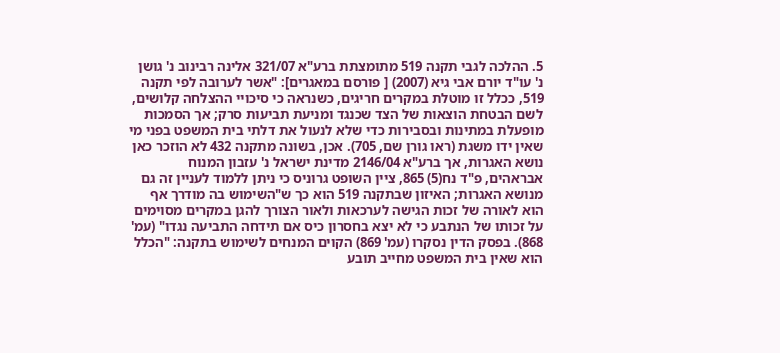5. ההלכה לגבי תקנה 519 מתומצתת ברע"א 321/07 אלינה רבינוב נ' גושן נ' עו"ד יורם אבי גיא (2007) [ פורסם במאגרים]: "אשר לערובה לפי תקנה 519, ככלל זו מוטלת במקרים חריגים, כשנראה כי סיכויי ההצלחה קלושים, לשם הבטחת הוצאות של הצד שכנגד ומניעת תביעות סרק; אך הסמכות מופעלת במתינות ובסבירות כדי שלא לנעול את דלתי בית המשפט בפני מי שאין ידו משגת (ראו גורן שם, 705). אכן, בשונה מתקנה 432 לא הוזכר כאן נושא האגרות, אך ברע"א 2146/04 מדינת ישראל נ' עזבון המנוח אבראהים, פ"ד נח(5) 865, ציין השופט גרוניס כי ניתן ללמוד לעניין זה גם מנושא האגרות; האיזון שבתקנה 519 הוא כך ש"השימוש בה מודרך אף הוא לאורה של זכות הגישה לערכאות ולאור הצורך להגן במקרים מסוימים על זכותו של הנתבע כי לא יצא בחסרון כיס אם תידחה התביעה נגדו" (עמ' 868). בפסק הדין נסקרו (עמ' 869) הקוים המנחים לשימוש בתקנה: "הכלל הוא שאין בית המשפט מחייב תובע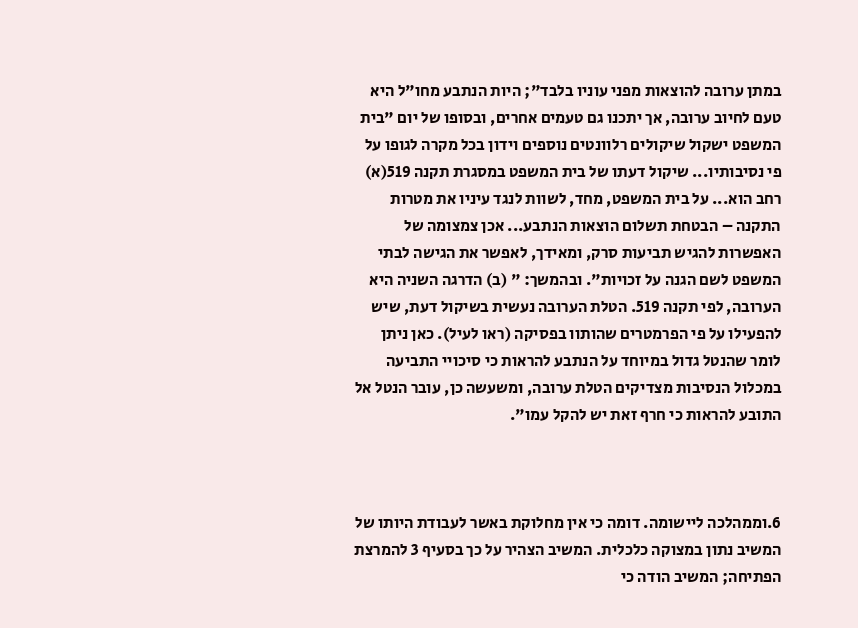במתן ערובה להוצאות מפני עוניו בלבד"; היות הנתבע מחו"ל היא טעם לחיוב ערובה, אך יתכנו גם טעמים אחרים, ובסופו של יום "בית המשפט ישקול שיקולים רלוונטים נוספים וידון בכל מקרה לגופו על פי נסיבותיו... שיקול דעתו של בית המשפט במסגרת תקנה 519(א) רחב הוא... על בית המשפט, מחד, לשוות לנגד עיניו את מטרות התקנה – הבטחת תשלום הוצאות הנתבע... אכן צמצומה של האפשרות להגיש תביעות סרק, ומאידך, לאפשר את הגישה לבתי המשפט לשם הגנה על זכויות". ובהמשך: " (ב) הדרגה השניה היא הערובה, לפי תקנה 519. הטלת הערובה נעשית בשיקול דעת, שיש להפעילו על פי הפרמטרים שהותוו בפסיקה (ראו לעיל). כאן ניתן לומר שהנטל גדול במיוחד על הנתבע להראות כי סיכויי התביעה במכלול הנסיבות מצדיקים הטלת ערובה, ומשעשה כן, עובר הנטל אל התובע להראות כי חרף זאת יש להקל עמו".



6.וממהלכה ליישומה. דומה כי אין מחלוקת באשר לעבודת היותו של המשיב נתון במצוקה כלכלית. המשיב הצהיר על כך בסעיף 3 להמרצת הפתיחה; המשיב הודה כי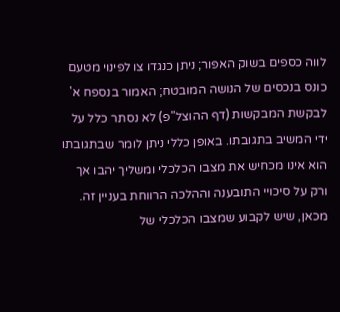לווה כספים בשוק האפור; ניתן כנגדו צו לפינוי מטעם כונס בנכסים של הנושה המובטח; האמור בנספח א' לבקשת המבקשות (דף ההוצל"פ) לא נסתר כלל על ידי המשיב בתגובתו. באופן כללי ניתן לומר שבתגובתו הוא אינו מכחיש את מצבו הכלכלי ומשליך יהבו אך ורק על סיכויי התובענה וההלכה הרווחת בעניין זה. מכאן, שיש לקבוע שמצבו הכלכלי של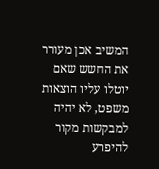המשיב אכן מעורר את החשש שאם יוטלו עליו הוצאות משפט, לא יהיה למבקשות מקור להיפרע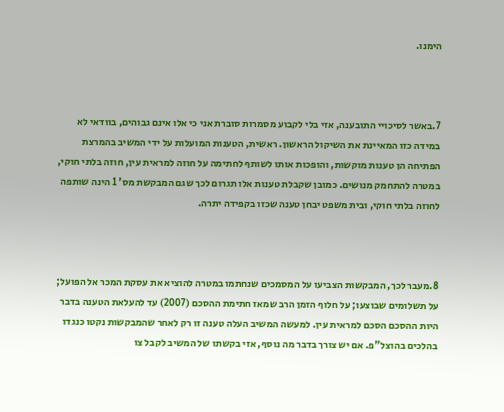הימנו.



7.באשר לסיכויי התובענה, אזי בלי לקבוע מסמרות סוברת אני כי אלו אינם גבוהים, בוודאי לא במידה כזו המאיינת את השיקול הראשון. ראשית, הטענות המועלות על ידי המשיב בהמרצת הפתיחה הן טענות מוקשות, והופכות אותו לשותף לחתימה על חוזה למראית עין, חוזה בלתי חוקי, במטרה להתחמק מנושים. כמובן שקבלת טענות אלו תגרום לכך שגם המבקשת מס' 1 הינה שותפה לחוזה בלתי חוקי, ובית משפט יבחן טענה שכזו בקפידה יתרה.



8.מעבר לכך, המבקשות הצביעו על המסמכים שנחתמו במטרה להוציא את עסקת המכר אל הפועל; על תשלומים שבוצעו; על חלוף הזמן הרב שמאז חתימת ההסכם (2007) עד להעלאת הטענה בדבר היות ההסכם הסכם למראית עין. למעשה המשיב העלה טענה זו רק לאחר שהמבקשות נקטו כנגדו בהלכים בהוצל"פ. אם יש צורך בדבר מה נוסף, אזי בקשתו של המשיב לקבל צו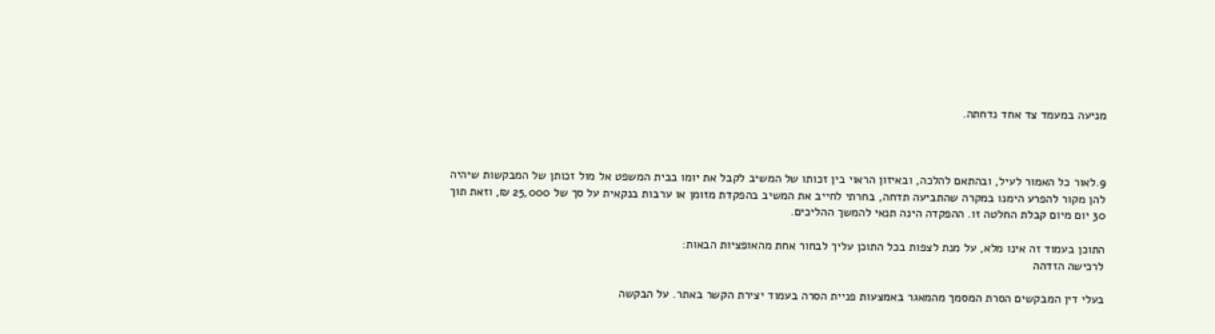מניעה במעמד צד אחד נדחתה.



9.לאור כל האמור לעיל, ובהתאם להלכה, ובאיזון הראוי בין זכותו של המשיב לקבל את יומו בבית המשפט אל מול זכותן של המבקשות שיהיה להן מקור להפרע הימנו במקרה שהתביעה תדחה, בחרתי לחייב את המשיב בהפקדת מזומן או ערבות בנקאית על סך של 25,000 ₪, וזאת תוך 30 יום מיום קבלת החלטה זו. ההפקדה הינה תנאי להמשך ההליכים.

התוכן בעמוד זה אינו מלא, על מנת לצפות בכל התוכן עליך לבחור אחת מהאופציות הבאות:
לרכישה הזדהה

בעלי דין המבקשים הסרת המסמך מהמאגר באמצעות פניית הסרה בעמוד יצירת הקשר באתר. על הבקשה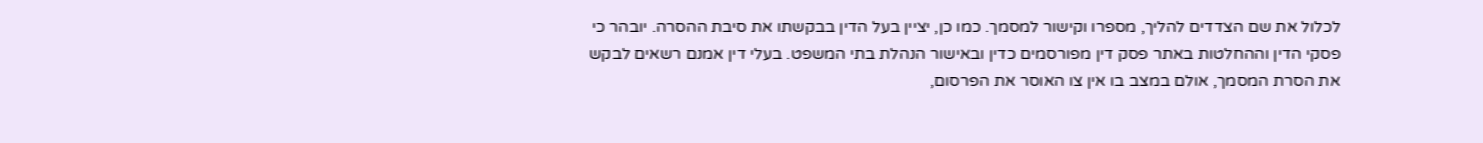לכלול את שם הצדדים להליך, מספרו וקישור למסמך. כמו כן, יציין בעל הדין בבקשתו את סיבת ההסרה. יובהר כי פסקי הדין וההחלטות באתר פסק דין מפורסמים כדין ובאישור הנהלת בתי המשפט. בעלי דין אמנם רשאים לבקש את הסרת המסמך, אולם במצב בו אין צו האוסר את הפרסום,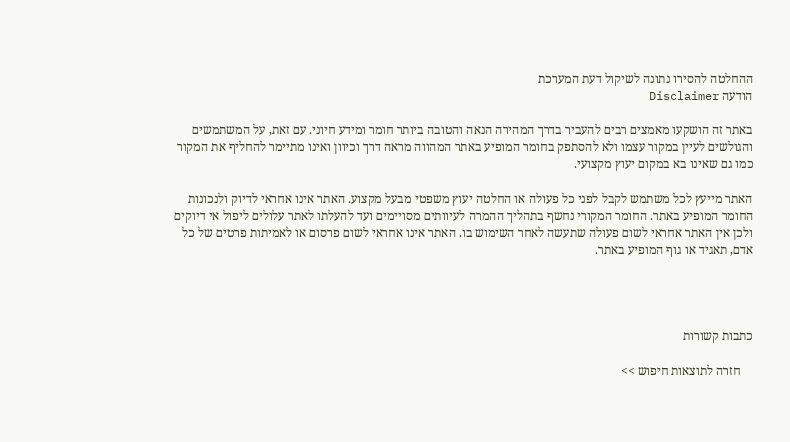ההחלטה להסירו נתונה לשיקול דעת המערכת
הודעה Disclaimer

באתר זה הושקעו מאמצים רבים להעביר בדרך המהירה הנאה והטובה ביותר חומר ומידע חיוני. עם זאת, על המשתמשים והגולשים לעיין במקור עצמו ולא להסתפק בחומר המופיע באתר המהווה מראה דרך וכיוון ואינו מתיימר להחליף את המקור כמו גם שאינו בא במקום יעוץ מקצועי.

האתר מייעץ לכל משתמש לקבל לפני כל פעולה או החלטה יעוץ משפטי מבעל מקצוע. האתר אינו אחראי לדיוק ולנכונות החומר המופיע באתר. החומר המקורי נחשף בתהליך ההמרה לעיוותים מסויימים ועד להעלתו לאתר עלולים ליפול אי דיוקים ולכן אין האתר אחראי לשום פעולה שתעשה לאחר השימוש בו. האתר אינו אחראי לשום פרסום או לאמיתות פרטים של כל אדם, תאגיד או גוף המופיע באתר.




כתבות קשורות

    חזרה לתוצאות חיפוש >>